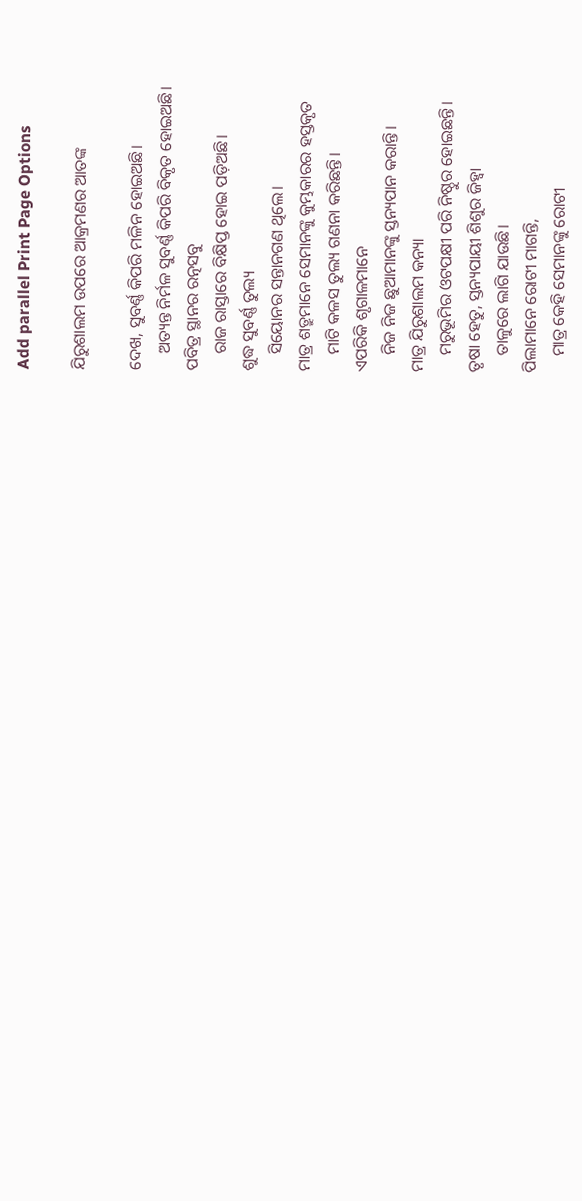Add parallel Print Page Options

ଯିରୁଶାଲମ ଉପରେ ଆକ୍ରମଣର ଆତଙ୍କ

ଦେଖ, ସୁବର୍ଣ୍ଣ କିପରି ମଳିନ ହୋଇଅଛି।
    ଅତ୍ୟନ୍ତ ନିର୍ମଳ ସୁବର୍ଣ୍ଣ କିପରି ବିକୃତ ହୋଇଅଛି।
ପବିତ୍ର ସ୍ଥାନର ରତ୍ନସବୁ
    ରାଜ ରାସ୍ତାରେ ବିକ୍ଷିପ୍ତ ହୋଇ ପଡ଼ିଅଛି।
ଶୁଦ୍ଧ ସୁବର୍ଣ୍ଣ ତୁଲ୍ୟ
    ସିୟୋନର ସନ୍ତାନଗଣ ଥିଲେ।
ମାତ୍ର ଶତ୍ରୁମାନେ ସେମାନଙ୍କୁ କୁମ୍ଭକାରର ହସ୍ତକୃତ
    ମାଟି କଳସ ତୁଲ୍ୟ ଗଣନା କରିଛନ୍ତି।
ଏପରିକି ଶୃଗାଳମାନେ
    ନିଜ ନିଜ ଛୁଆମାନଙ୍କୁ ସ୍ତନ୍ୟପାନ କରାନ୍ତି।
ମାତ୍ର ଯିରୁଶାଲମ କନ୍ୟା
    ମରୁଭୂମିର ଓଟପକ୍ଷୀ ପରି ନିଷ୍ଠୁର ହୋଇଛନ୍ତି।
ତୃଷା ହେତୁ, ସ୍ତନ୍ୟପାୟୀ ଶିଶୁର ଜିହ୍ୱା
    ତାଳୁରେ ଲାଗି ଯାଉଛି।
ପିଲାମାନେ ରୋଟୀ ମାଗନ୍ତି,
    ମାତ୍ର କେହି ସେମାନଙ୍କୁ ରୋଟୀ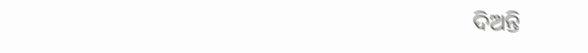ଦିଅନ୍ତି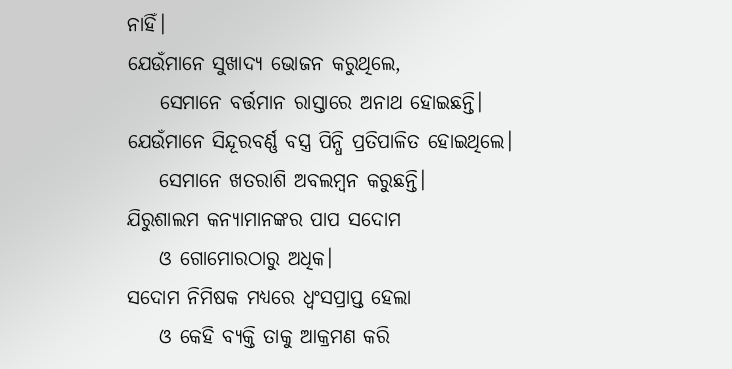ନାହିଁ।
ଯେଉଁମାନେ ସୁଖାଦ୍ୟ ଭୋଜନ କରୁଥିଲେ,
    ସେମାନେ ବର୍ତ୍ତମାନ ରାସ୍ତାରେ ଅନାଥ ହୋଇଛନ୍ତି।
ଯେଉଁମାନେ ସିନ୍ଦୂରବର୍ଣ୍ଣ ବସ୍ତ୍ର ପିନ୍ଧି ପ୍ରତିପାଳିତ ହୋଇଥିଲେ।
    ସେମାନେ ଖତରାଶି ଅବଲମ୍ବନ କରୁଛନ୍ତି।
ଯିରୁଶାଲମ କନ୍ୟାମାନଙ୍କର ପାପ ସଦୋମ
    ଓ ଗୋମୋରଠାରୁ ଅଧିକ।
ସଦୋମ ନିମିଷକ ମଧ୍ୟରେ ଧ୍ୱଂସପ୍ରାପ୍ତ ହେଲା
    ଓ କେହି ବ୍ୟକ୍ତି ତାକୁ ଆକ୍ରମଣ କରି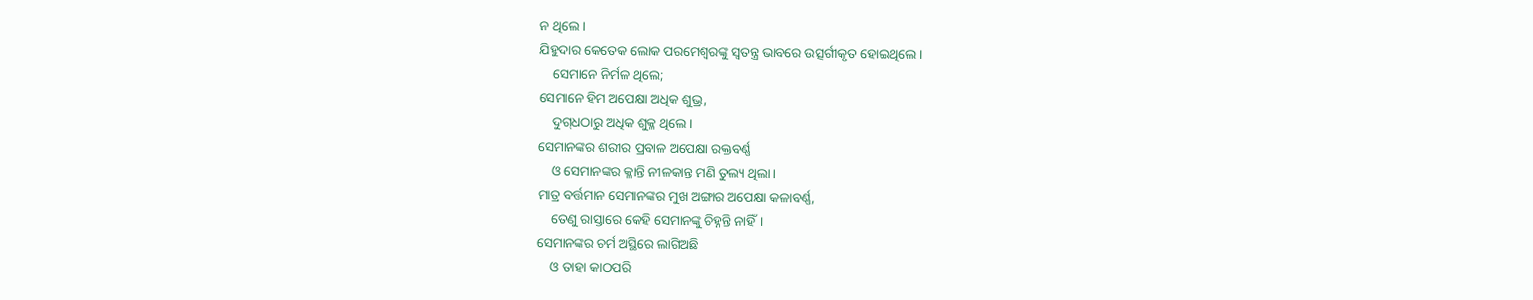ନ ଥିଲେ।
ଯିହୁଦାର କେତେକ ଲୋକ ପରମେଶ୍ୱରଙ୍କୁ ସ୍ୱତନ୍ତ୍ର ଭାବରେ ଉତ୍ସର୍ଗୀକୃତ ହୋଇଥିଲେ।
    ସେମାନେ ନିର୍ମଳ ଥିଲେ;
ସେମାନେ ହିମ ଅପେକ୍ଷା ଅଧିକ ଶୁଭ୍ର,
    ଦୁ‌ଗ୍‌ଧଠାରୁ ଅଧିକ ଶୁକ୍ଳ ଥିଲେ।
ସେମାନଙ୍କର ଶରୀର ପ୍ରବାଳ ଅପେକ୍ଷା ରକ୍ତବର୍ଣ୍ଣ
    ଓ ସେମାନଙ୍କର କ୍ଳାନ୍ତି ନୀଳକାନ୍ତ ମଣି ତୁଲ୍ୟ ଥିଲା।
ମାତ୍ର ବର୍ତ୍ତମାନ ସେମାନଙ୍କର ମୁଖ ଅଙ୍ଗାର ଅପେକ୍ଷା କଳାବର୍ଣ୍ଣ,
    ତେଣୁ ରାସ୍ତାରେ କେହି ସେମାନଙ୍କୁ ଚିହ୍ନନ୍ତି ନାହିଁ।
ସେମାନଙ୍କର ଚର୍ମ ଅସ୍ଥିରେ ଲାଗିଅଛି
    ଓ ତାହା କାଠପରି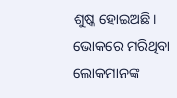ଶୁଷ୍କ ହୋଇଅଛି।
ଭୋକରେ ମରିଥିବା ଲୋକମାନଙ୍କ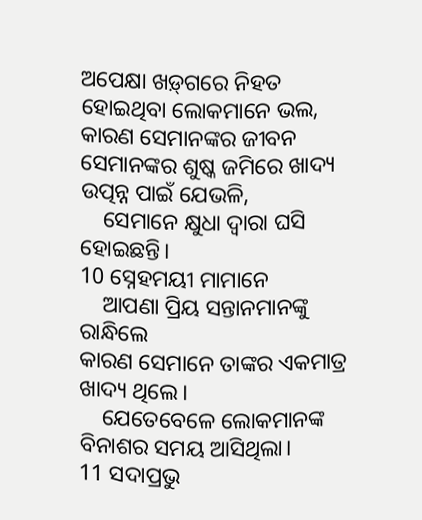ଅପେକ୍ଷା ‌‌ଖ‌ଡ଼୍‌ଗରେ ନିହତ ହୋଇଥିବା ଲୋକମାନେ ଭଲ,
କାରଣ ସେମାନଙ୍କର ଜୀବନ ସେମାନଙ୍କର ଶୁଷ୍କ ଜମିରେ ଖାଦ୍ୟ ଉତ୍ପନ୍ନ ପାଇଁ ଯେଭଳି,
    ସେମାନେ କ୍ଷୁଧା ଦ୍ୱାରା ଘସି ହୋଇଛନ୍ତି।
10 ସ୍ନେହମୟୀ ମାମାନେ
    ଆପଣା ପ୍ରିୟ ସନ୍ତାନମାନଙ୍କୁ ରାନ୍ଧିଲେ
କାରଣ ସେମାନେ ତାଙ୍କର ଏକମାତ୍ର ଖାଦ୍ୟ ଥିଲେ।
    ଯେତେବେଳେ ଲୋକମାନଙ୍କ ବିନାଶର ସମୟ ଆସିଥିଲା।
11 ସଦାପ୍ରଭୁ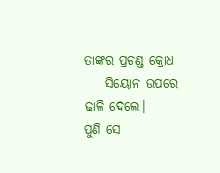ତାଙ୍କର ପ୍ରଚଣ୍ଡ କ୍ରୋଧ
    ସିୟୋନ ଉପରେ ଢାଳି ଦେଲେ।
ପୁଣି ସେ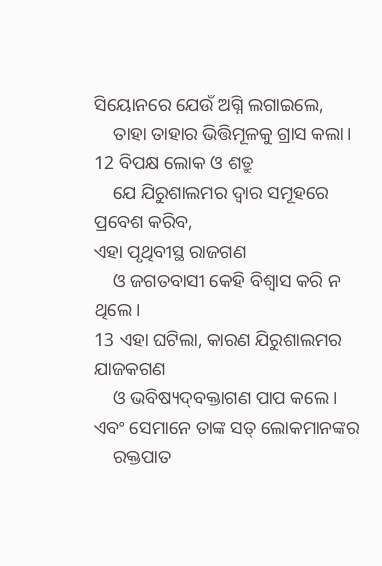ସିୟୋନରେ ଯେଉଁ ଅଗ୍ନି ଲଗାଇଲେ,
    ତାହା ତାହାର ଭିତ୍ତିମୂଳକୁ ଗ୍ରାସ କଲା।
12 ବିପକ୍ଷ ଲୋକ ଓ ଶତ୍ରୁ
    ଯେ ଯିରୁଶାଲମର ଦ୍ୱାର ସମୂହରେ ପ୍ରବେଶ କରିବ,
ଏହା ପୃଥିବୀସ୍ଥ ରାଜଗଣ
    ଓ ଜଗତବାସୀ କେହି ବିଶ୍ୱାସ କରି ନ ଥିଲେ।
13 ଏହା ଘଟିଲା, କାରଣ ଯିରୁଶାଲମର ଯାଜକଗଣ
    ଓ ଭବିଷ୍ୟ‌ଦ୍‌ବକ୍ତାଗଣ ପାପ କଲେ।
ଏବଂ ସେମାନେ ତାଙ୍କ ସତ୍ ଲୋକମାନଙ୍କର
    ରକ୍ତପାତ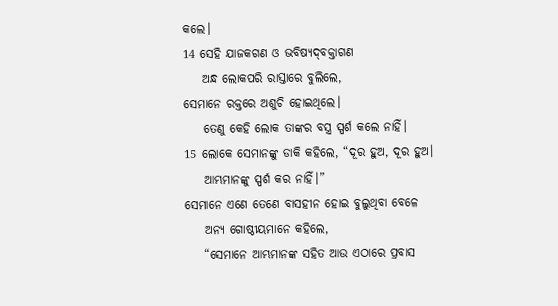କଲେ।
14 ସେହି ଯାଜକଗଣ ଓ ଭବିଷ୍ୟ‌ଦ୍‌ବକ୍ତାଗଣ
    ଅନ୍ଧ ଲୋକପରି ରାସ୍ତାରେ ବୁଲିଲେ,
ସେମାନେ ରକ୍ତରେ ଅଶୁଚି ହୋଇଥିଲେ।
    ତେଣୁ କେହି ଲୋକ ତାଙ୍କର ବସ୍ତ୍ର ସ୍ପର୍ଶ କଲେ ନାହିଁ।
15 ଲୋକେ ସେମାନଙ୍କୁ ଡାକି କହିଲେ, “ଦୂର ହୁଅ, ଦୂର ହୁଅ।
    ଆମ୍ଭମାନଙ୍କୁ ସ୍ପର୍ଶ କର ନାହିଁ।”
ସେମାନେ ଏଣେ ତେଣେ ବାସହୀନ ହୋଇ ବୁଲୁଥିବା ବେଳେ
    ଅନ୍ୟ ଗୋଷ୍ଠୀୟମାନେ କହିଲେ,
    “ସେମାନେ ଆମ୍ଭମାନଙ୍କ ସହିତ ଆଉ ଏଠାରେ ପ୍ରବାସ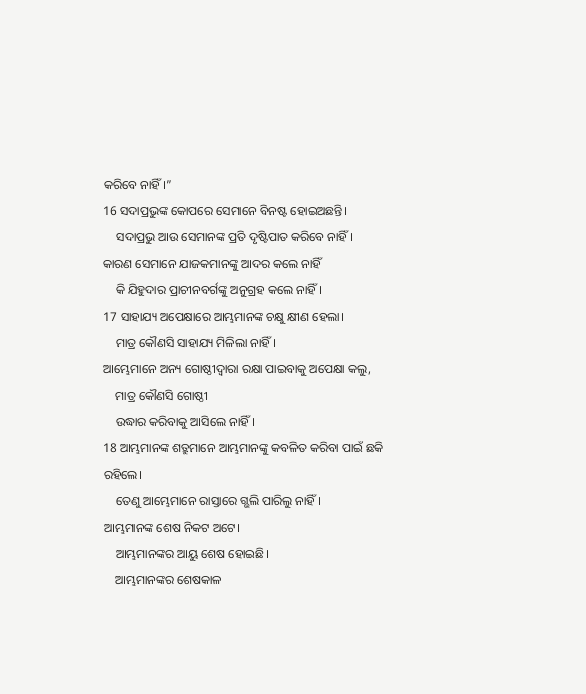କରିବେ ନାହିଁ।”
16 ସଦାପ୍ରଭୁଙ୍କ କୋପରେ ସେମାନେ ବିନଷ୍ଟ ହୋଇଅଛନ୍ତି।
    ସଦାପ୍ରଭୁ ଆଉ ସେମାନଙ୍କ ପ୍ରତି ଦୃଷ୍ଟିପାତ କରିବେ ନାହିଁ।
କାରଣ ସେମାନେ ଯାଜକମାନଙ୍କୁ ଆଦର କଲେ ନାହିଁ
    କି ଯିହୁଦାର ପ୍ରାଚୀନବର୍ଗଙ୍କୁ ଅନୁଗ୍ରହ କଲେ ନାହିଁ।
17 ସାହାଯ୍ୟ ଅପେକ୍ଷାରେ ଆମ୍ଭମାନଙ୍କ ଚକ୍ଷୁ କ୍ଷୀଣ ହେଲା।
    ମାତ୍ର କୌଣସି ସାହାଯ୍ୟ ମିଳିଲା ନାହିଁ।
ଆମ୍ଭେମାନେ ଅନ୍ୟ ଗୋଷ୍ଠୀଦ୍ୱାରା ରକ୍ଷା ପାଇବାକୁ ଅପେକ୍ଷା କଲୁ,
    ମାତ୍ର କୌଣସି ଗୋଷ୍ଠୀ
    ଉଦ୍ଧାର କରିବାକୁ ଆସିଲେ ନାହିଁ।
18 ଆମ୍ଭମାନଙ୍କ ଶତ୍ରୁମାନେ ଆମ୍ଭମାନଙ୍କୁ କବଳିତ କରିବା ପାଇଁ ଛକି ରହିଲେ।
    ତେଣୁ ଆମ୍ଭେମାନେ ରାସ୍ତାରେ ଗ୍ଭଲି ପାରିଲୁ ନାହିଁ।
ଆମ୍ଭମାନଙ୍କ ଶେଷ ନିକଟ ଅଟେ।
    ଆମ୍ଭମାନଙ୍କର ଆୟୁ ଶେଷ ହୋଇଛି।
    ଆମ୍ଭମାନଙ୍କର ଶେଷକାଳ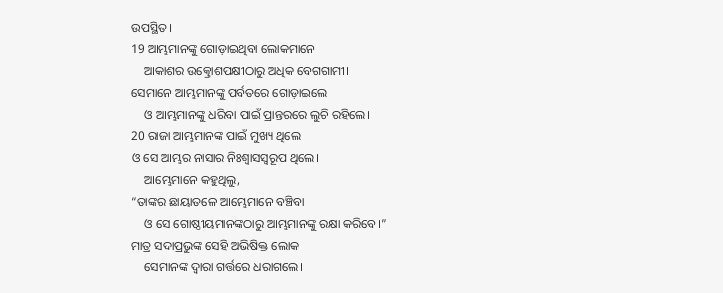ଉପସ୍ଥିତ।
19 ଆମ୍ଭମାନଙ୍କୁ ଗୋଡ଼ାଇଥିବା ଲୋକମାନେ
    ଆକାଶର ଉତ୍କ୍ରୋଶପକ୍ଷୀଠାରୁ ଅଧିକ ବେଗଗାମୀ।
ସେମାନେ ଆମ୍ଭମାନଙ୍କୁ ପର୍ବତରେ ଗୋଡ଼ାଇଲେ
    ଓ ଆମ୍ଭମାନଙ୍କୁ ଧରିବା ପାଇଁ ପ୍ରାନ୍ତରରେ ଲୁଚି ରହିଲେ।
20 ରାଜା ଆମ୍ଭମାନଙ୍କ ପାଇଁ ମୁଖ୍ୟ ଥିଲେ
ଓ ସେ ଆମ୍ଭର ନାସାର ନିଃଶ୍ୱାସସ୍ୱରୂପ ଥିଲେ।
    ଆମ୍ଭେମାନେ କହୁଥିଲୁ,
“ତାଙ୍କର ଛାୟାତଳେ ଆମ୍ଭେମାନେ ବଞ୍ଚିବା
    ଓ ସେ ଗୋଷ୍ଠୀୟମାନଙ୍କଠାରୁ ଆମ୍ଭମାନଙ୍କୁ ରକ୍ଷା କରିବେ।”
ମାତ୍ର ସଦାପ୍ରଭୁଙ୍କ ସେହି ଅଭିଷିକ୍ତ ଲୋକ
    ସେମାନଙ୍କ ଦ୍ୱାରା ଗର୍ତ୍ତରେ ଧରାଗଲେ।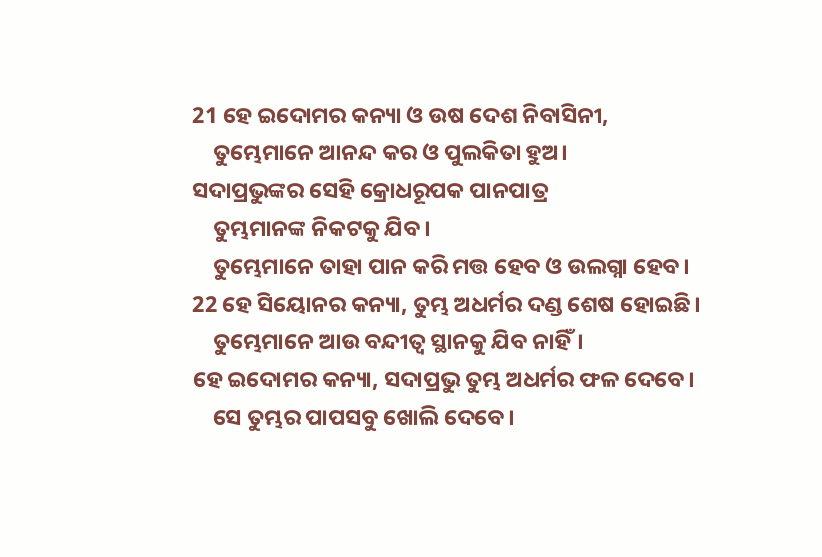21 ହେ ଇଦୋମର କନ୍ୟା ଓ ଉଷ ଦେଶ ନିବାସିନୀ,
    ତୁମ୍ଭେମାନେ ଆନନ୍ଦ କର ଓ ପୁଲକିତା ହୁଅ।
ସଦାପ୍ରଭୁଙ୍କର ସେହି କ୍ରୋଧରୂପକ ପାନପାତ୍ର
    ତୁମ୍ଭମାନଙ୍କ ନିକଟକୁ ଯିବ।
    ତୁମ୍ଭେମାନେ ତାହା ପାନ କରି ମତ୍ତ ହେବ ଓ ଉଲଗ୍ନା ହେବ।
22 ହେ ସିୟୋନର କନ୍ୟା, ତୁମ୍ଭ ଅଧର୍ମର ଦଣ୍ଡ ଶେଷ ହୋଇଛି।
    ତୁମ୍ଭେମାନେ ଆଉ ବନ୍ଦୀତ୍ୱ ସ୍ଥାନକୁ ଯିବ ନାହିଁ।
ହେ ଇଦୋମର କନ୍ୟା, ସଦାପ୍ରଭୁ ତୁମ୍ଭ ଅଧର୍ମର ଫଳ ଦେବେ।
    ସେ ତୁମ୍ଭର ପାପସବୁ ଖୋଲି ଦେବେ।